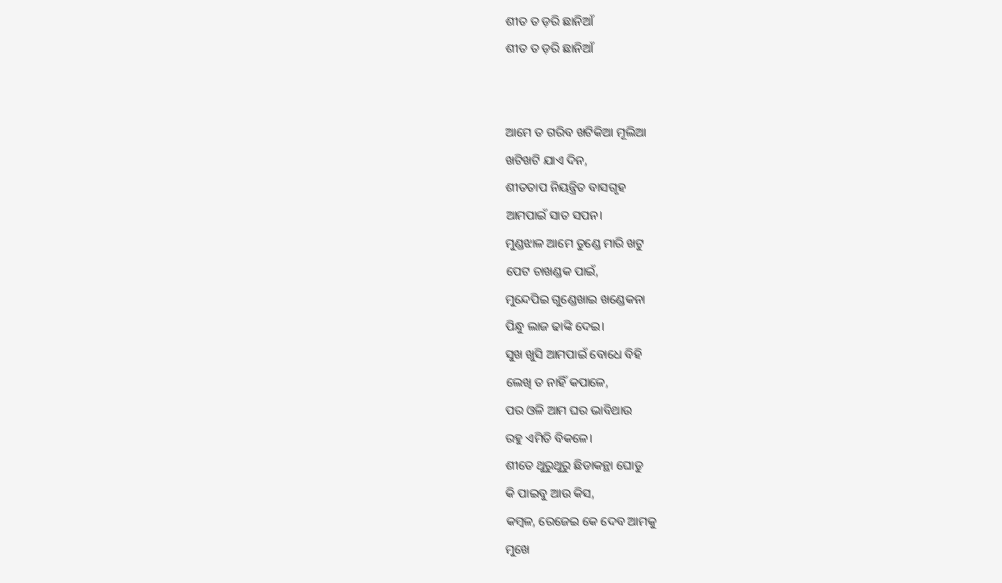ଶୀତ ତ ଡ଼ରି ଛାନିଆଁ
ଶୀତ ତ ଡ଼ରି ଛାନିଆଁ


ଆମେ ତ ଗରିବ ଖଟିକିଆ ମୂଲିଆ
ଖଟିଖଟି ଯାଏ ଦିନ,
ଶୀତତାପ ନିୟନ୍ତ୍ରିତ ବାସଗୃହ
ଆମପାଇଁ ସାତ ସପନ।
ମୁଣ୍ଡଝାଳ ଆମେ ତୁଣ୍ଡେ ମାରି ଖଟୁ
ପେଟ ଚାଖଣ୍ଡକ ପାଇଁ,
ମୁନ୍ଦେପିଇ ଗୁଣ୍ଡେଖାଇ ଖଣ୍ଡେକନା
ପିନ୍ଧୁ ଲାଜ ଢାଙ୍କି ଦେଇ।
ସୁଖ ଖୁସି ଆମପାଇଁ ବୋଧେ ବିହି
ଲେଖି ତ ନାହିଁ କପାଳେ,
ପର ଓଳି ଆମ ଘର ଭାବିଥାଉ
ରହୁ ଏମିତି ବିକଳେ।
ଶୀତେ ଥୁରୁଥୁରୁ ଛିଡାକନ୍ଥା ଘୋଡୁ
କି ପାଇବୁ ଆଉ କିସ,
କମ୍ବଳ, ରେଜେଇ କେ ଦେବ ଆମକୁ
ମୁଖେ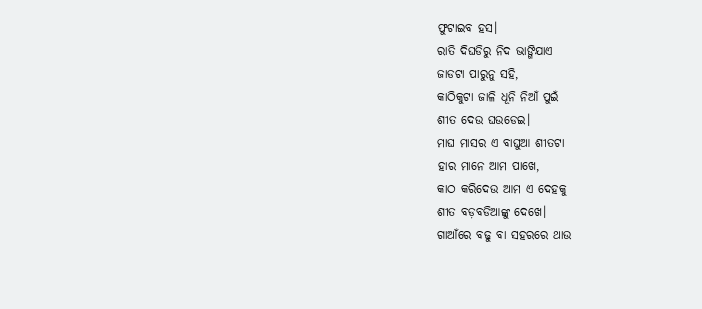ଫୁଟାଇବ ହସ।
ରାତି ଦିଘଡିରୁ ନିଦ ଭାଙ୍ଗିଯାଏ
ଜାଡଟା ପାରୁନୁ ସହି,
କାଠିକୁଟା ଜାଳି ଧୂନି ନିଆଁ ପୁଇଁ
ଶୀତ ଦେଉ ଘଉଡେଇ।
ମାଘ ମାସର ଏ ବାଘୁଆ ଶୀତଟା
ହାର ମାନେ ଆମ ପାଖେ,
କାଠ କରିଦେଉ ଆମ ଏ ଦେହକୁ
ଶୀତ ବଡ଼ବଡିଆଙ୍କୁ ଦେଖେ।
ଗାଆଁରେ ବଢୁ ବା ସହରରେ ଥାଉ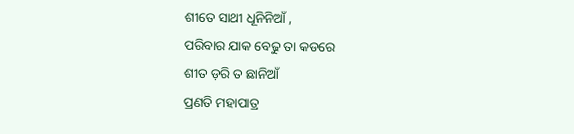ଶୀତେ ସାଥୀ ଧୂନିନିଆଁ ,
ପରିବାର ଯାକ ବେଢୁ ତା କଡରେ
ଶୀତ ଡ଼ରି ତ ଛାନିଆଁ
ପ୍ରଣତି ମହାପାତ୍ର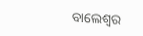ବାଲେଶ୍ଵର